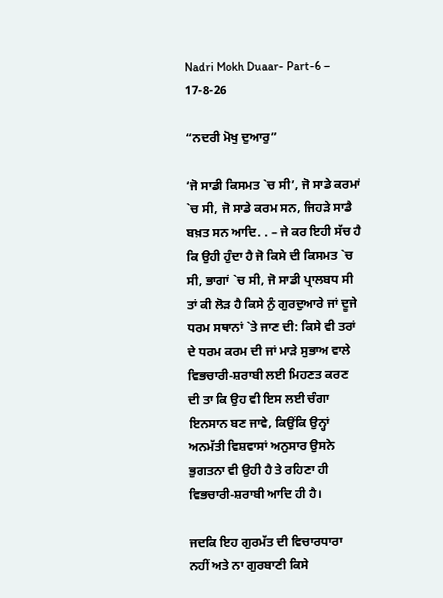Nadri Mokh Duaar- Part-6 – 17-8-26

“ਨਦਰੀ ਮੋਖੁ ਦੁਆਰੁ”

‘ਜੋ ਸਾਡੀ ਕਿਸਮਤ `ਚ ਸੀ’, ਜੋ ਸਾਡੇ ਕਰਮਾਂ `ਚ ਸੀ, ਜੋ ਸਾਡੇ ਕਰਮ ਸਨ, ਜਿਹੜੇ ਸਾਡੈ ਬਖ਼ਤ ਸਨ ਆਦਿ. . – ਜੇ ਕਰ ਇਹੀ ਸੱਚ ਹੈ ਕਿ ਉਹੀ ਹੁੰਦਾ ਹੈ ਜੋ ਕਿਸੇ ਦੀ ਕਿਸਮਤ `ਚ ਸੀ, ਭਾਗਾਂ `ਚ ਸੀ, ਜੋ ਸਾਡੀ ਪ੍ਰਾਲਬਧ ਸੀ ਤਾਂ ਕੀ ਲੋੜ ਹੈ ਕਿਸੇ ਨੁੰ ਗੁਰਦੁਆਰੇ ਜਾਂ ਦੂਜੇ ਧਰਮ ਸਥਾਨਾਂ `ਤੇ ਜਾਣ ਦੀ: ਕਿਸੇ ਵੀ ਤਰਾਂ ਦੇ ਧਰਮ ਕਰਮ ਦੀ ਜਾਂ ਮਾੜੇ ਸੁਭਾਅ ਵਾਲੇ ਵਿਭਚਾਰੀ-ਸ਼ਰਾਬੀ ਲਈ ਮਿਹਣਤ ਕਰਣ ਦੀ ਤਾ ਕਿ ਉਹ ਵੀ ਇਸ ਲਈ ਚੰਗਾ ਇਨਸਾਨ ਬਣ ਜਾਵੇ, ਕਿਉਂਕਿ ਉਨ੍ਹਾਂ ਅਨਮੱਤੀ ਵਿਸ਼ਵਾਸਾਂ ਅਨੁਸਾਰ ਉਸਨੇ ਭੁਗਤਨਾ ਵੀ ਉਹੀ ਹੈ ਤੇ ਰਹਿਣਾ ਹੀ ਵਿਭਚਾਰੀ-ਸ਼ਰਾਬੀ ਆਦਿ ਹੀ ਹੈ।

ਜਦਕਿ ਇਹ ਗੁਰਮੱਤ ਦੀ ਵਿਚਾਰਧਾਰਾ ਨਹੀਂ ਅਤੇ ਨਾ ਗੁਰਬਾਣੀ ਕਿਸੇ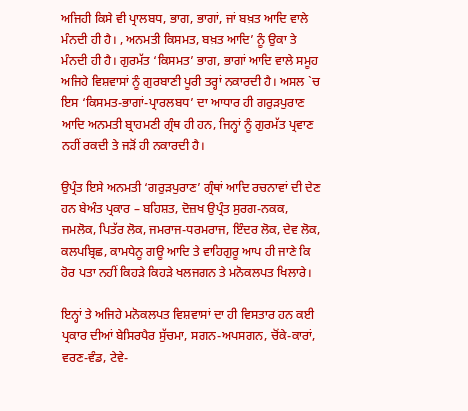ਅਜਿਹੀ ਕਿਸੇ ਵੀ ਪ੍ਰਾਲਬਧ, ਭਾਗ, ਭਾਗਾਂ, ਜਾਂ ਬਖ਼ਤ ਆਦਿ ਵਾਲੇ ਮੰਨਦੀ ਹੀ ਹੈ। , ਅਨਮਤੀ ਕਿਸਮਤ, ਬਖ਼ਤ ਆਦਿ’ ਨੂੰ ਉਕਾ ਤੇ ਮੰਨਦੀ ਹੀ ਹੈ। ਗੁਰਮੱਤ ‘ਕਿਸਮਤ’ ਭਾਗ, ਭਾਗਾਂ ਆਦਿ ਵਾਲੇ ਸਮੂਹ ਅਜਿਹੇ ਵਿਸ਼ਵਾਸਾਂ ਨੂੰ ਗੁਰਬਾਣੀ ਪੂਰੀ ਤਰ੍ਹਾਂ ਨਕਾਰਦੀ ਹੈ। ਅਸਲ `ਚ ਇਸ ‘ਕਿਸਮਤ-ਭਾਗਾਂ-ਪ੍ਰਾਰਲਬਧ’ ਦਾ ਆਧਾਰ ਹੀ ਗਰੁੜਪੁਰਾਣ ਆਦਿ ਅਨਮਤੀ ਬ੍ਰਾਹਮਣੀ ਗ੍ਰੰਥ ਹੀ ਹਨ, ਜਿਨ੍ਹਾਂ ਨੂੰ ਗੁਰਮੱਤ ਪ੍ਰਵਾਣ ਨਹੀਂ ਰਕਦੀ ਤੇ ਜੜੋਂ ਹੀ ਨਕਾਰਦੀ ਹੈ।

ਉਪ੍ਰੰਤ ਇਸੇ ਅਨਮਤੀ ‘ਗਰੁੜਪੁਰਾਣ’ ਗ੍ਰੰਥਾਂ ਆਦਿ ਰਚਨਾਵਾਂ ਦੀ ਦੇਣ ਹਨ ਬੇਅੰਤ ਪ੍ਰਕਾਰ – ਬਹਿਸ਼ਤ, ਦੋਜ਼ਖ ਉਪ੍ਰੰਤ ਸੁਰਗ-ਨਕਕ, ਜਮਲੋਕ, ਪਿਤੱਰ ਲੋਕ, ਜਮਰਾਜ-ਧਰਮਰਾਜ, ਇੰਦਰ ਲੋਕ, ਦੇਵ ਲੋਕ, ਕਲਪਬ੍ਰਿਛ, ਕਾਮਧੇਨੂ ਗਊ ਆਦਿ ਤੇ ਵਾਹਿਗੁਰੂ ਆਪ ਹੀ ਜਾਣੇ ਕਿ ਹੋਰ ਪਤਾ ਨਹੀਂ ਕਿਹੜੇ ਕਿਹੜੇ ਖਲਜਗਨ ਤੇ ਮਨੋਕਲਪਤ ਖਿਲਾਰੇ।

ਇਨ੍ਹਾਂ ਤੇ ਅਜਿਹੇ ਮਨੋਕਲਪਤ ਵਿਸ਼ਵਾਸਾਂ ਦਾ ਹੀ ਵਿਸਤਾਰ ਹਨ ਕਈ ਪ੍ਰਕਾਰ ਦੀਆਂ ਬੇਸਿਰਪੈਰ ਸੁੱਚਮਾ, ਸਗਨ-ਅਪਸਗਨ, ਚੋਂਕੇ-ਕਾਰਾਂ, ਵਰਣ-ਵੰਡ, ਟੇਵੇ-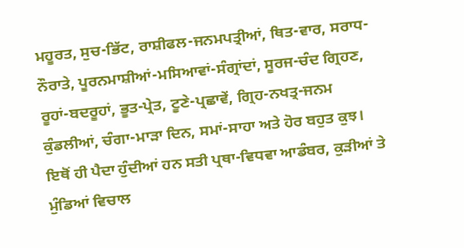ਮਹੂਰਤ, ਸੁਚ-ਭਿੱਟ, ਰਾਸ਼ੀਫਲ-ਜਨਮਪਤ੍ਰੀਆਂ, ਥਿਤ-ਵਾਰ, ਸਰਾਧ-ਨੌਰਾਤੇ, ਪੂਰਨਮਾਸ਼ੀਆਂ-ਮਸਿਆਵਾਂ-ਸੰਗ੍ਰਾਂਦਾਂ, ਸੂਰਜ-ਚੰਦ ਗ੍ਰਿਹਣ, ਰੂਹਾਂ-ਬਦਰੂਹਾਂ, ਭੂਤ-ਪ੍ਰੇਤ, ਟੂਣੇ-ਪ੍ਰਛਾਵੇਂ, ਗ੍ਰਿਹ-ਨਖਤ੍ਰ-ਜਨਮ ਕੁੰਡਲੀਆਂ, ਚੰਗਾ-ਮਾੜਾ ਦਿਨ, ਸਮਾਂ-ਸਾਹਾ ਅਤੇ ਹੋਰ ਬਹੁਤ ਕੁਝ। ਇਥੋਂ ਹੀ ਪੈਦਾ ਹੁੰਦੀਆਂ ਹਨ ਸਤੀ ਪ੍ਰਥਾ-ਵਿਧਵਾ ਆਡੰਬਰ, ਕੁੜੀਆਂ ਤੇ ਮੁੰਡਿਆਂ ਵਿਚਾਲ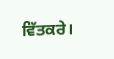ਵਿੱਤਕਰੇ।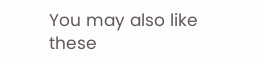You may also like these